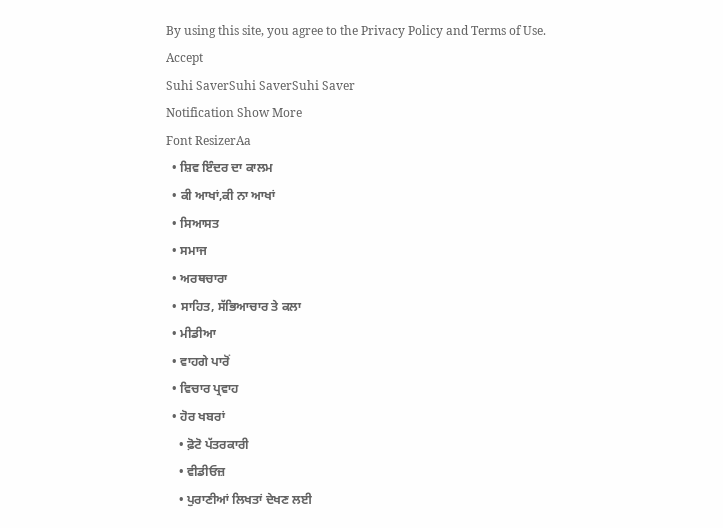By using this site, you agree to the Privacy Policy and Terms of Use.
Accept
Suhi SaverSuhi SaverSuhi Saver
Notification Show More
Font ResizerAa
  • ਸ਼ਿਵ ਇੰਦਰ ਦਾ ਕਾਲਮ
  • ਕੀ ਆਖਾਂ,ਕੀ ਨਾ ਆਖਾਂ
  • ਸਿਆਸਤ
  • ਸਮਾਜ
  • ਅਰਥਚਾਰਾ
  • ਸਾਹਿਤ, ਸੱਭਿਆਚਾਰ ਤੇ ਕਲਾ
  • ਮੀਡੀਆ
  • ਵਾਹਗੇ ਪਾਰੋਂ
  • ਵਿਚਾਰ ਪ੍ਰਵਾਹ
  • ਹੋਰ ਖਬਰਾਂ
    • ਫ਼ੋਟੋ ਪੱਤਰਕਾਰੀ
    • ਵੀਡੀਓਜ਼
    • ਪੁਰਾਣੀਆਂ ਲਿਖਤਾਂ ਦੇਖਣ ਲਈ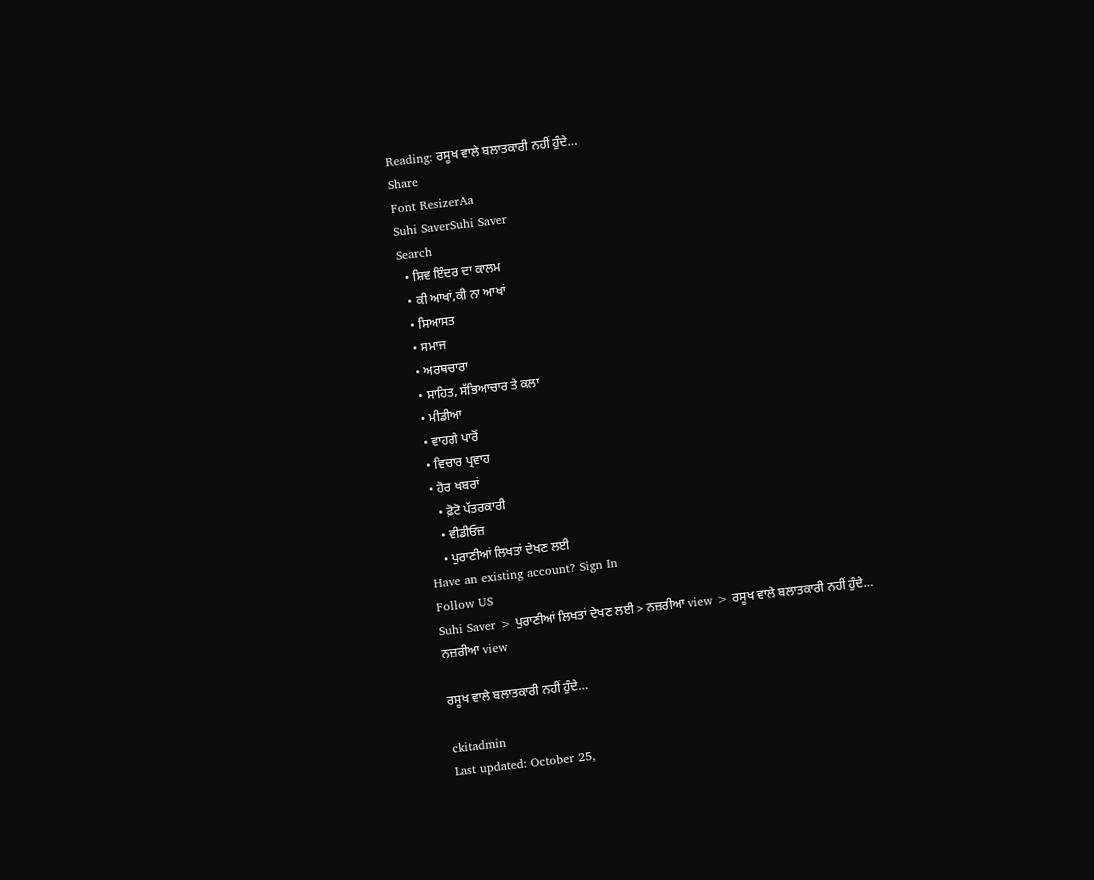Reading: ਰਸੂਖ ਵਾਲੇ ਬਲਾਤਕਾਰੀ ਨਹੀਂ ਹੁੰਦੇ…
Share
Font ResizerAa
Suhi SaverSuhi Saver
Search
  • ਸ਼ਿਵ ਇੰਦਰ ਦਾ ਕਾਲਮ
  • ਕੀ ਆਖਾਂ,ਕੀ ਨਾ ਆਖਾਂ
  • ਸਿਆਸਤ
  • ਸਮਾਜ
  • ਅਰਥਚਾਰਾ
  • ਸਾਹਿਤ, ਸੱਭਿਆਚਾਰ ਤੇ ਕਲਾ
  • ਮੀਡੀਆ
  • ਵਾਹਗੇ ਪਾਰੋਂ
  • ਵਿਚਾਰ ਪ੍ਰਵਾਹ
  • ਹੋਰ ਖਬਰਾਂ
    • ਫ਼ੋਟੋ ਪੱਤਰਕਾਰੀ
    • ਵੀਡੀਓਜ਼
    • ਪੁਰਾਣੀਆਂ ਲਿਖਤਾਂ ਦੇਖਣ ਲਈ
Have an existing account? Sign In
Follow US
Suhi Saver > ਪੁਰਾਣੀਆਂ ਲਿਖਤਾਂ ਦੇਖਣ ਲਈ > ਨਜ਼ਰੀਆ view > ਰਸੂਖ ਵਾਲੇ ਬਲਾਤਕਾਰੀ ਨਹੀਂ ਹੁੰਦੇ…
ਨਜ਼ਰੀਆ view

ਰਸੂਖ ਵਾਲੇ ਬਲਾਤਕਾਰੀ ਨਹੀਂ ਹੁੰਦੇ…

ckitadmin
Last updated: October 25,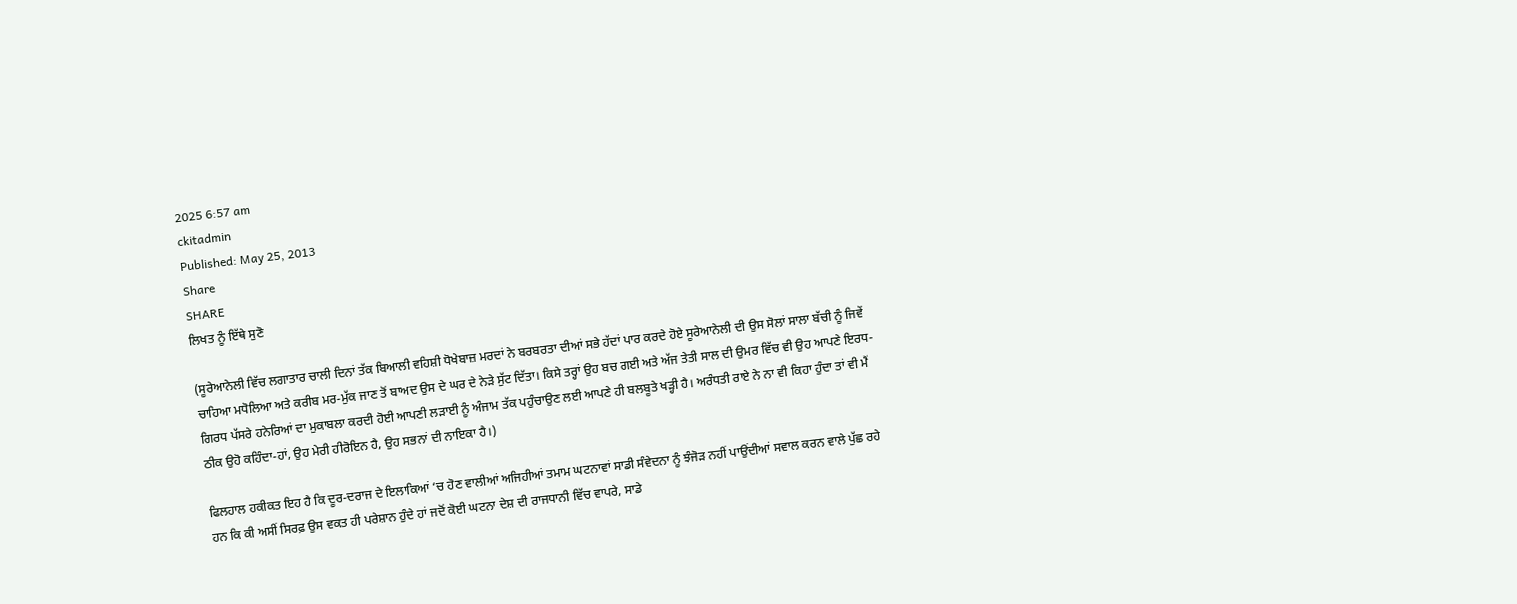2025 6:57 am
ckitadmin
Published: May 25, 2013
Share
SHARE
ਲਿਖਤ ਨੂੰ ਇੱਥੇ ਸੁਣੋ

(ਸੂਰੇਆਨੇਲੀ ਵਿੱਚ ਲਗਾਤਾਰ ਚਾਲੀ ਦਿਨਾਂ ਤੱਕ ਬਿਆਲੀ ਵਹਿਸ਼ੀ ਧੋਖੇਬਾਜ਼ ਮਰਦਾਂ ਨੇ ਬਰਬਰਤਾ ਦੀਆਂ ਸਭੇ ਹੱਦਾਂ ਪਾਰ ਕਰਦੇ ਹੋਏ ਸੂਰੇਆਨੇਲੀ ਦੀ ਉਸ ਸੋਲਾਂ ਸਾਲਾ ਬੱਚੀ ਨੂੰ ਜਿਵੇਂ ਚਾਹਿਆ ਮਧੋਲਿਆ ਅਤੇ ਕਰੀਬ ਮਰ-ਮੁੱਕ ਜਾਣ ਤੋਂ ਬਾਅਦ ਉਸ ਦੇ ਘਰ ਦੇ ਨੇੜੇ ਸੁੱਟ ਦਿੱਤਾ। ਕਿਸੇ ਤਰ੍ਹਾਂ ਉਹ ਬਚ ਗਈ ਅਤੇ ਅੱਜ ਤੇਤੀ ਸਾਲ ਦੀ ਉਮਰ ਵਿੱਚ ਵੀ ਉਹ ਆਪਣੇ ਇਰਧ-ਗਿਰਧ ਪੱਸਰੇ ਹਨੇਰਿਆਂ ਦਾ ਮੁਕਾਬਲਾ ਕਰਦੀ ਹੋਈ ਆਪਣੀ ਲੜਾਈ ਨੂੰ ਅੰਜਾਮ ਤੱਕ ਪਹੁੰਚਾਉਣ ਲਈ ਆਪਣੇ ਹੀ ਬਲਬੂਤੇ ਖੜ੍ਹੀ ਹੈ। ਅਰੰਧਤੀ ਰਾਏ ਨੇ ਨਾ ਵੀ ਕਿਹਾ ਹੁੰਦਾ ਤਾਂ ਵੀ ਮੈਂ ਠੀਕ ਉਹੋ ਕਹਿੰਦਾ-ਹਾਂ, ਉਹ ਮੇਰੀ ਹੀਰੋਇਨ ਹੈ, ਉਹ ਸਭਨਾਂ ਦੀ ਨਾਇਕਾ ਹੈ।)

ਫਿਲਹਾਲ ਹਕੀਕਤ ਇਹ ਹੈ ਕਿ ਦੂਰ-ਦਰਾਜ ਦੇ ਇਲਾਕਿਆਂ ‘ਚ ਹੋਣ ਵਾਲੀਆਂ ਅਜਿਹੀਆਂ ਤਮਾਮ ਘਟਨਾਵਾਂ ਸਾਡੀ ਸੰਵੇਦਨਾ ਨੂੰ ਝੰਜੋੜ ਨਹੀਂ ਪਾਉਂਦੀਆਂ ਸਵਾਲ ਕਰਨ ਵਾਲੇ ਪੁੱਛ ਰਹੇ ਹਨ ਕਿ ਕੀ ਅਸੀਂ ਸਿਰਫ਼ ਉਸ ਵਕਤ ਹੀ ਪਰੇਸ਼ਾਨ ਹੁੰਦੇ ਹਾਂ ਜਦੋਂ ਕੋਈ ਘਟਨਾ ਦੇਸ਼ ਦੀ ਰਾਜਧਾਨੀ ਵਿੱਚ ਵਾਪਰੇ, ਸਾਡੇ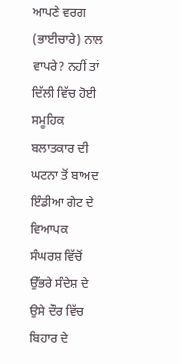ਆਪਣੇ ਵਰਗ (ਭਾਈਚਾਰੇ) ਨਾਲ ਵਾਪਰੇ? ਨਹੀਂ ਤਾਂ ਦਿੱਲੀ ਵਿੱਚ ਹੋਈ ਸਮੂਹਿਕ ਬਲਾਤਕਾਰ ਦੀ ਘਟਨਾ ਤੋਂ ਬਾਅਦ ਇੰਡੀਆ ਗੇਟ ਦੇ ਵਿਆਪਕ ਸੰਘਰਸ਼ ਵਿੱਚੋਂ ਉੱਭਰੇ ਸੰਦੇਸ਼ ਦੇ ਉਸੇ ਦੌਰ ਵਿੱਚ ਬਿਹਾਰ ਦੇ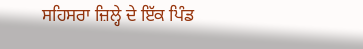ਸਹਿਸਰਾ ਜ਼ਿਲ੍ਹੇ ਦੇ ਇੱਕ ਪਿੰਡ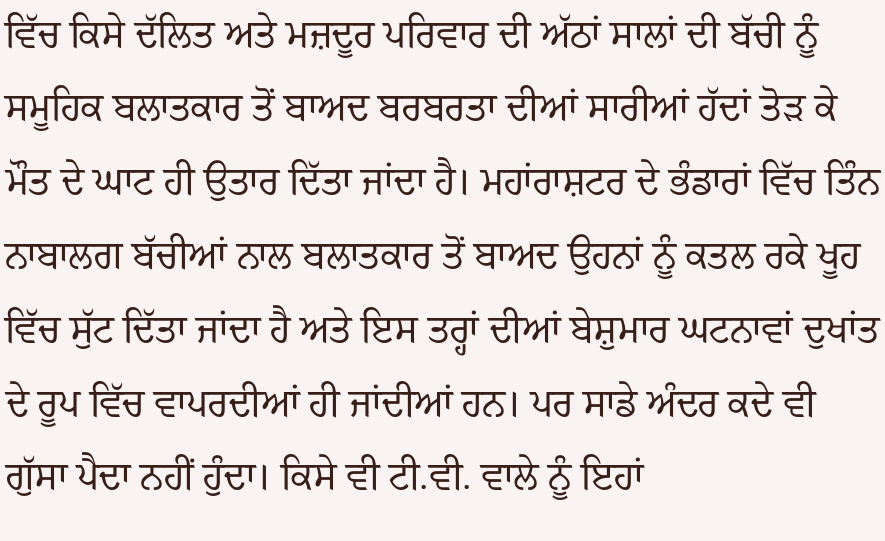ਵਿੱਚ ਕਿਸੇ ਦੱਲਿਤ ਅਤੇ ਮਜ਼ਦੂਰ ਪਰਿਵਾਰ ਦੀ ਅੱਠਾਂ ਸਾਲਾਂ ਦੀ ਬੱਚੀ ਨੂੰ ਸਮੂਹਿਕ ਬਲਾਤਕਾਰ ਤੋਂ ਬਾਅਦ ਬਰਬਰਤਾ ਦੀਆਂ ਸਾਰੀਆਂ ਹੱਦਾਂ ਤੋੜ ਕੇ ਮੌਤ ਦੇ ਘਾਟ ਹੀ ਉਤਾਰ ਦਿੱਤਾ ਜਾਂਦਾ ਹੈ। ਮਹਾਂਰਾਸ਼ਟਰ ਦੇ ਭੰਡਾਰਾਂ ਵਿੱਚ ਤਿੰਨ ਨਾਬਾਲਗ ਬੱਚੀਆਂ ਨਾਲ ਬਲਾਤਕਾਰ ਤੋਂ ਬਾਅਦ ਉਹਨਾਂ ਨੂੰ ਕਤਲ ਰਕੇ ਖੂਹ ਵਿੱਚ ਸੁੱਟ ਦਿੱਤਾ ਜਾਂਦਾ ਹੈ ਅਤੇ ਇਸ ਤਰ੍ਹਾਂ ਦੀਆਂ ਬੇਸ਼ੁਮਾਰ ਘਟਨਾਵਾਂ ਦੁਖਾਂਤ ਦੇ ਰੂਪ ਵਿੱਚ ਵਾਪਰਦੀਆਂ ਹੀ ਜਾਂਦੀਆਂ ਹਨ। ਪਰ ਸਾਡੇ ਅੰਦਰ ਕਦੇ ਵੀ ਗੁੱਸਾ ਪੈਦਾ ਨਹੀਂ ਹੁੰਦਾ। ਕਿਸੇ ਵੀ ਟੀ.ਵੀ. ਵਾਲੇ ਨੂੰ ਇਹਾਂ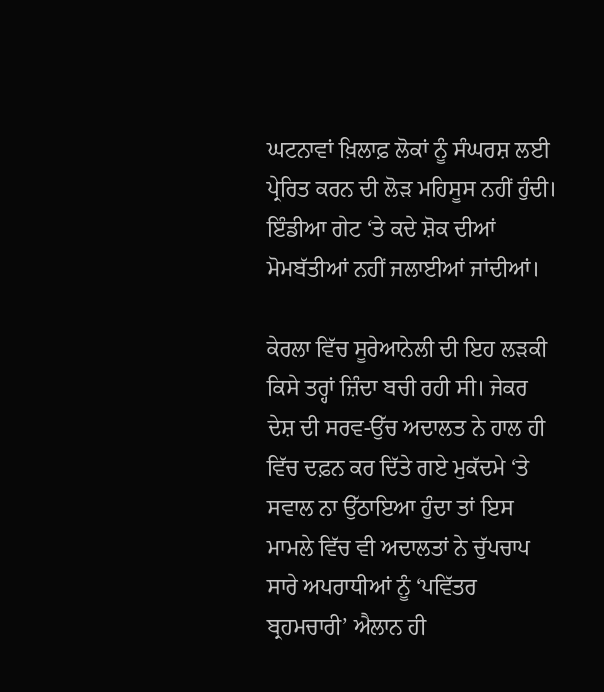ਘਟਨਾਵਾਂ ਖ਼ਿਲਾਫ਼ ਲੋਕਾਂ ਨੂੰ ਸੰਘਰਸ਼ ਲਈ ਪ੍ਰੇਰਿਤ ਕਰਨ ਦੀ ਲੋੜ ਮਹਿਸੂਸ ਨਹੀਂ ਹੁੰਦੀ। ਇੰਡੀਆ ਗੇਟ ‘ਤੇ ਕਦੇ ਸ਼ੋਕ ਦੀਆਂ ਮੋਮਬੱਤੀਆਂ ਨਹੀਂ ਜਲਾਈਆਂ ਜਾਂਦੀਆਂ।

ਕੇਰਲਾ ਵਿੱਚ ਸੂਰੇਆਨੇਲੀ ਦੀ ਇਹ ਲੜਕੀ ਕਿਸੇ ਤਰ੍ਹਾਂ ਜ਼ਿੰਦਾ ਬਚੀ ਰਹੀ ਸੀ। ਜੇਕਰ ਦੇਸ਼ ਦੀ ਸਰਵ-ਉੱਚ ਅਦਾਲਤ ਨੇ ਹਾਲ ਹੀ ਵਿੱਚ ਦਫ਼ਨ ਕਰ ਦਿੱਤੇ ਗਏ ਮੁਕੱਦਮੇ ‘ਤੇ ਸਵਾਲ ਨਾ ਉੱਠਾਇਆ ਹੁੰਦਾ ਤਾਂ ਇਸ ਮਾਮਲੇ ਵਿੱਚ ਵੀ ਅਦਾਲਤਾਂ ਨੇ ਚੁੱਪਚਾਪ ਸਾਰੇ ਅਪਰਾਧੀਆਂ ਨੂੰ ‘ਪਵਿੱਤਰ ਬ੍ਰਹਮਚਾਰੀ’ ਐਲਾਨ ਹੀ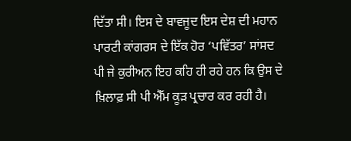ਦਿੱਤਾ ਸੀ। ਇਸ ਦੇ ਬਾਵਜੂਦ ਇਸ ਦੇਸ਼ ਦੀ ਮਹਾਨ ਪਾਰਟੀ ਕਾਂਗਰਸ ਦੇ ਇੱਕ ਹੋਰ ‘ਪਵਿੱਤਰ’ ਸਾਂਸਦ ਪੀ ਜੇ ਕੁਰੀਅਨ ਇਹ ਕਹਿ ਹੀ ਰਹੇ ਹਨ ਕਿ ਉਸ ਦੇ ਖ਼ਿਲਾਫ਼ ਸੀ ਪੀ ਐੱਮ ਕੂੜ ਪ੍ਰਚਾਰ ਕਰ ਰਹੀ ਹੈ।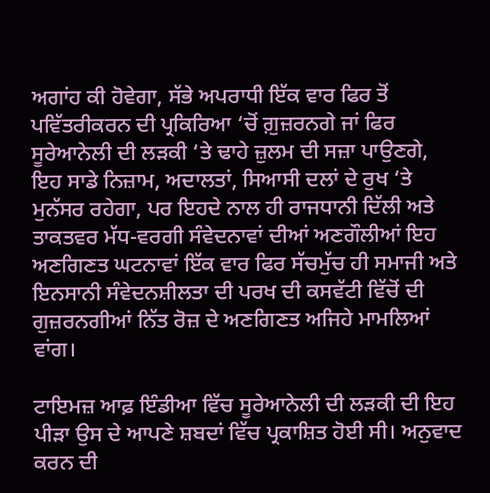ਅਗਾਂਹ ਕੀ ਹੋਵੇਗਾ, ਸੱਭੇ ਅਪਰਾਧੀ ਇੱਕ ਵਾਰ ਫਿਰ ਤੋਂ ਪਵਿੱਤਰੀਕਰਨ ਦੀ ਪ੍ਰਕਿਰਿਆ ‘ਚੋਂ ਗ਼ੁਜ਼ਰਨਗੇ ਜਾਂ ਫਿਰ ਸੂਰੇਆਨੇਲੀ ਦੀ ਲੜਕੀ ‘ਤੇ ਢਾਹੇ ਜ਼ੁਲਮ ਦੀ ਸਜ਼ਾ ਪਾਉਣਗੇ, ਇਹ ਸਾਡੇ ਨਿਜ਼ਾਮ, ਅਦਾਲਤਾਂ, ਸਿਆਸੀ ਦਲਾਂ ਦੇ ਰੁਖ ‘ਤੇ ਮੁਨੱਸਰ ਰਹੇਗਾ, ਪਰ ਇਹਦੇ ਨਾਲ ਹੀ ਰਾਜਧਾਨੀ ਦਿੱਲੀ ਅਤੇ ਤਾਕਤਵਰ ਮੱਧ-ਵਰਗੀ ਸੰਵੇਦਨਾਵਾਂ ਦੀਆਂ ਅਣਗੌਲੀਆਂ ਇਹ ਅਣਗਿਣਤ ਘਟਨਾਵਾਂ ਇੱਕ ਵਾਰ ਫਿਰ ਸੱਚਮੁੱਚ ਹੀ ਸਮਾਜੀ ਅਤੇ ਇਨਸਾਨੀ ਸੰਵੇਦਨਸ਼ੀਲਤਾ ਦੀ ਪਰਖ ਦੀ ਕਸਵੱਟੀ ਵਿੱਚੋਂ ਦੀ ਗੁਜ਼ਰਨਗੀਆਂ ਨਿੱਤ ਰੋਜ਼ ਦੇ ਅਣਗਿਣਤ ਅਜਿਹੇ ਮਾਮਲਿਆਂ ਵਾਂਗ।

ਟਾਇਮਜ਼ ਆਫ਼ ਇੰਡੀਆ ਵਿੱਚ ਸੂਰੇਆਨੇਲੀ ਦੀ ਲੜਕੀ ਦੀ ਇਹ ਪੀੜਾ ਉਸ ਦੇ ਆਪਣੇ ਸ਼ਬਦਾਂ ਵਿੱਚ ਪ੍ਰਕਾਸ਼ਿਤ ਹੋਈ ਸੀ। ਅਨੁਵਾਦ ਕਰਨ ਦੀ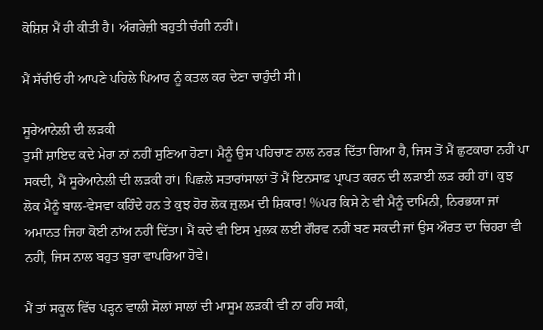ਕੋਸ਼ਿਸ਼ ਮੈਂ ਹੀ ਕੀਤੀ ਹੈ। ਅੰਗਰੇਜ਼ੀ ਬਹੁਤੀ ਚੰਗੀ ਨਹੀਂ।

ਮੈਂ ਸੱਚੀਓ ਹੀ ਆਪਣੇ ਪਹਿਲੇ ਪਿਆਰ ਨੂੰ ਕਤਲ ਕਰ ਦੇਣਾ ਚਾਹੁੰਦੀ ਸੀ।

ਸੂਰੇਆਨੇਲੀ ਦੀ ਲੜਕੀ
ਤੁਸੀਂ ਸ਼ਾਇਦ ਕਦੇ ਮੇਰਾ ਨਾਂ ਨਹੀਂ ਸੁਣਿਆ ਹੋਣਾ। ਮੈਨੂੰ ਉਸ ਪਹਿਚਾਣ ਨਾਲ ਨਰੜ ਦਿੱਤਾ ਗਿਆ ਹੈ, ਜਿਸ ਤੋਂ ਮੈਂ ਛੁਟਕਾਰਾ ਨਹੀਂ ਪਾ ਸਕਦੀ, ਮੈਂ ਸੂਰੇਆਨੇਲੀ ਦੀ ਲੜਕੀ ਹਾਂ। ਪਿਛਲੇ ਸਤਾਰਾਂਸਾਲਾਂ ਤੋਂ ਮੈਂ ਇਨਸਾਫ਼ ਪ੍ਰਾਪਤ ਕਰਨ ਦੀ ਲੜਾਈ ਲੜ ਰਹੀ ਹਾਂ। ਕੁਝ ਲੋਕ ਮੈਨੂੰ ਬਾਲ-ਵੇਸਵਾ ਕਹਿੰਦੇ ਹਨ ਤੇ ਕੁਝ ਹੋਰ ਲੋਕ ਜ਼ੁਲਮ ਦੀ ਸ਼ਿਕਾਰ! %ਪਰ ਕਿਸੇ ਨੇ ਵੀ ਮੈਨੂੰ ਦਾਮਿਨੀ, ਨਿਰਭਯਾ ਜਾਂ ਅਮਾਨਤ ਜਿਹਾ ਕੋਈ ਨਾਂਅ ਨਹੀਂ ਦਿੱਤਾ। ਮੈਂ ਕਦੇ ਵੀ ਇਸ ਮੁਲਕ ਲਈ ਗੌਰਵ ਨਹੀਂ ਬਣ ਸਕਦੀ ਜਾਂ ਉਸ ਔਰਤ ਦਾ ਚਿਹਰਾ ਵੀ ਨਹੀਂ, ਜਿਸ ਨਾਲ ਬਹੁਤ ਬੁਰਾ ਵਾਪਰਿਆ ਹੋਵੇ।

ਮੈਂ ਤਾਂ ਸਕੂਲ ਵਿੱਚ ਪੜ੍ਹਨ ਵਾਲੀ ਸੋਲਾਂ ਸਾਲਾਂ ਦੀ ਮਾਸੂਮ ਲੜਕੀ ਵੀ ਨਾ ਰਹਿ ਸਕੀ,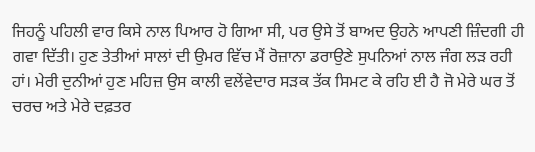ਜਿਹਨੂੰ ਪਹਿਲੀ ਵਾਰ ਕਿਸੇ ਨਾਲ ਪਿਆਰ ਹੋ ਗਿਆ ਸੀ, ਪਰ ਉਸੇ ਤੋਂ ਬਾਅਦ ਉਹਨੇ ਆਪਣੀ ਜ਼ਿੰਦਗੀ ਹੀ ਗਵਾ ਦਿੱਤੀ। ਹੁਣ ਤੇਤੀਆਂ ਸਾਲਾਂ ਦੀ ਉਮਰ ਵਿੱਚ ਮੈਂ ਰੋਜ਼ਾਨਾ ਡਰਾਉਣੇ ਸੁਪਨਿਆਂ ਨਾਲ ਜੰਗ ਲੜ ਰਹੀ ਹਾਂ। ਮੇਰੀ ਦੁਨੀਆਂ ਹੁਣ ਮਹਿਜ਼ ਉਸ ਕਾਲੀ ਵਲੇਂਵੇਦਾਰ ਸੜਕ ਤੱਕ ਸਿਮਟ ਕੇ ਰਹਿ ਈ ਹੈ ਜੋ ਮੇਰੇ ਘਰ ਤੋਂ ਚਰਚ ਅਤੇ ਮੇਰੇ ਦਫ਼ਤਰ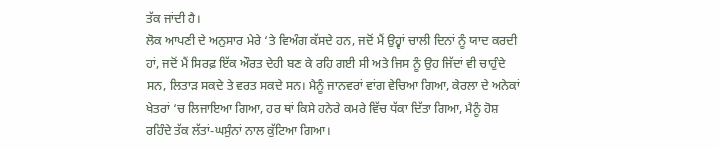ਤੱਕ ਜਾਂਦੀ ਹੈ।
ਲੋਕ ਆਪਣੀ ਦੇ ਅਨੁਸਾਰ ਮੇਰੇ ‘ਤੇ ਵਿਅੰਗ ਕੱਸਦੇ ਹਨ, ਜਦੋਂ ਮੈਂ ਉਹ੍ਵਾਂ ਚਾਲੀ ਦਿਨਾਂ ਨੂੰ ਯਾਦ ਕਰਦੀ ਹਾਂ, ਜਦੋਂ ਮੈਂ ਸਿਰਫ਼ ਇੱਕ ਔਰਤ ਦੇਹੀ ਬਣ ਕੇ ਰਹਿ ਗਈ ਸੀ ਅਤੇ ਜਿਸ ਨੂੰ ਉਹ ਜਿੱਦਾਂ ਵੀ ਚਾਹੁੰਦੇ ਸਨ, ਲਿਤਾੜ ਸਕਦੇ ਤੇ ਵਰਤ ਸਕਦੇ ਸਨ। ਮੈਨੂੰ ਜਾਨਵਰਾਂ ਵਾਂਗ ਵੇਚਿਆ ਗਿਆ, ਕੇਰਲਾ ਦੇ ਅਨੇਕਾਂ ਖੇਤਰਾਂ ‘ਚ ਲਿਜਾਇਆ ਗਿਆ, ਹਰ ਥਾਂ ਕਿਸੇ ਹਨੇਰੇ ਕਮਰੇ ਵਿੱਚ ਧੱਕਾ ਦਿੱਤਾ ਗਿਆ, ਮੈਨੂੰ ਹੋਸ਼ ਰਹਿੰਦੇ ਤੱਕ ਲੱਤਾਂ-ਘਸੁੰਨਾਂ ਨਾਲ ਕੁੱਟਿਆ ਗਿਆ।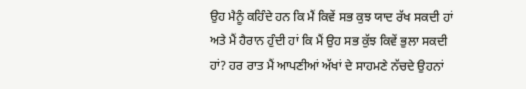ਉਹ ਮੈਨੂੰ ਕਹਿੰਦੇ ਹਨ ਕਿ ਮੈਂ ਕਿਵੇਂ ਸਭ ਕੁਝ ਯਾਦ ਰੱਖ ਸਕਦੀ ਹਾਂ ਅਤੇ ਮੈਂ ਹੈਰਾਨ ਹੁੰਦੀ ਹਾਂ ਕਿ ਮੈਂ ਉਹ ਸਭ ਕੁੱਝ ਕਿਵੇਂ ਭੁਲਾ ਸਕਦੀ ਹਾਂ? ਹਰ ਰਾਤ ਮੈਂ ਆਪਣੀਆਂ ਅੱਖਾਂ ਦੇ ਸਾਹਮਣੇ ਨੱਚਦੇ ਉਹਨਾਂ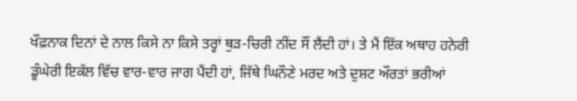ਖੌਫ਼ਨਾਕ ਦਿਨਾਂ ਦੇ ਨਾਲ ਕਿਸੇ ਨਾ ਕਿਸੇ ਤਰ੍ਹਾਂ ਥੁੜ-ਚਿਰੀ ਨੀਂਦ ਸੌਂ ਲੈਂਦੀ ਹਾਂ। ਤੇ ਮੈਂ ਇੱਕ ਅਥਾਹ ਹਨੇਰੀ ਡੂੰਘੇਰੀ ਇਕੱਲ ਵਿੱਚ ਵਾਰ-ਵਾਰ ਜਾਗ ਪੈਂਦੀ ਹਾਂ, ਜਿੱਥੇ ਘਿਨੌਣੇ ਮਰਦ ਅਤੇ ਦੁਸ਼ਟ ਔਰਤਾਂ ਭਰੀਆਂ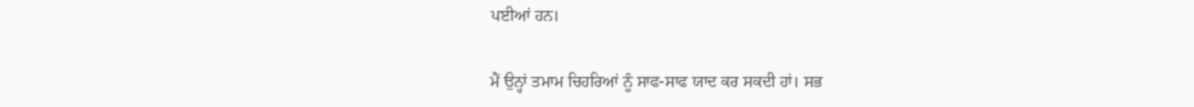ਪਈਆਂ ਹਨ।

ਮੈਂ ਉਨ੍ਹਾਂ ਤਮਾਮ ਚਿਹਰਿਆਂ ਨੂੰ ਸਾਫ-ਸਾਫ ਯਾਦ ਕਰ ਸਕਦੀ ਹਾਂ। ਸਭ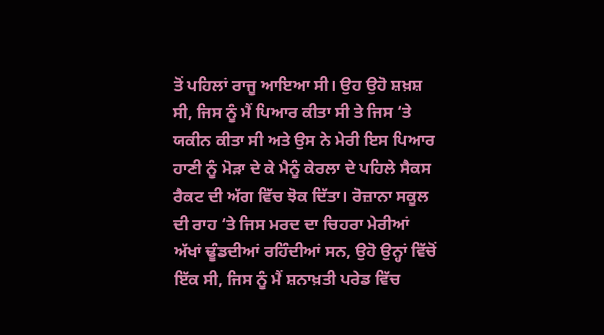ਤੋਂ ਪਹਿਲਾਂ ਰਾਜੂ ਆਇਆ ਸੀ। ਉਹ ਉਹੋ ਸ਼ਖ਼ਸ਼ ਸੀ, ਜਿਸ ਨੂੰ ਮੈਂ ਪਿਆਰ ਕੀਤਾ ਸੀ ਤੇ ਜਿਸ ‘ਤੇ ਯਕੀਨ ਕੀਤਾ ਸੀ ਅਤੇ ਉਸ ਨੇ ਮੇਰੀ ਇਸ ਪਿਆਰ ਹਾਣੀ ਨੂੰ ਮੋੜਾ ਦੇ ਕੇ ਮੈਨੂੰ ਕੇਰਲਾ ਦੇ ਪਹਿਲੇ ਸੈਕਸ ਰੈਕਟ ਦੀ ਅੱਗ ਵਿੱਚ ਝੋਕ ਦਿੱਤਾ। ਰੋਜ਼ਾਨਾ ਸਕੂਲ ਦੀ ਰਾਹ ‘ਤੇ ਜਿਸ ਮਰਦ ਦਾ ਚਿਹਰਾ ਮੇਰੀਆਂ ਅੱਖਾਂ ਢੂੰਡਦੀਆਂ ਰਹਿੰਦੀਆਂ ਸਨ, ਉਹੋ ਉਨ੍ਹਾਂ ਵਿੱਚੋਂ ਇੱਕ ਸੀ, ਜਿਸ ਨੂੰ ਮੈਂ ਸ਼ਨਾਖ਼ਤੀ ਪਰੇਡ ਵਿੱਚ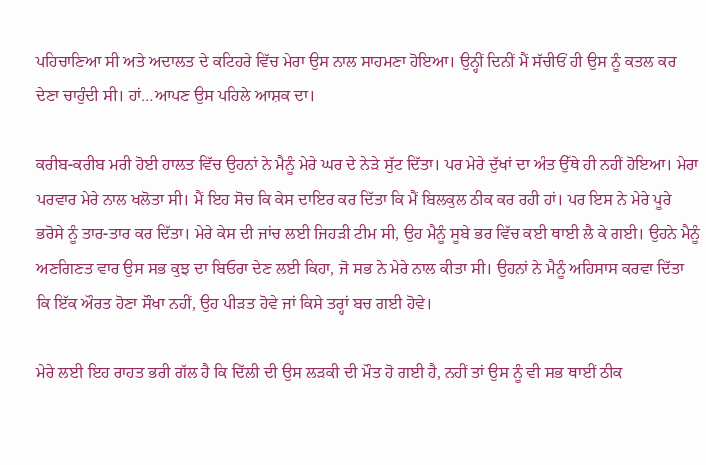ਪਹਿਚਾਣਿਆ ਸੀ ਅਤੇ ਅਦਾਲਤ ਦੇ ਕਟਿਹਰੇ ਵਿੱਚ ਮੇਰਾ ਉਸ ਨਾਲ ਸਾਹਮਣਾ ਹੋਇਆ। ਉਨ੍ਹੀਂ ਦਿਨੀਂ ਮੈਂ ਸੱਚੀਓਂ ਹੀ ਉਸ ਨੂੰ ਕਤਲ ਕਰ ਦੇਣਾ ਚਾਹੁੰਦੀ ਸੀ। ਹਾਂ…ਆਪਣ ਉਸ ਪਹਿਲੇ ਆਸ਼ਕ ਦਾ।

ਕਰੀਬ-ਕਰੀਬ ਮਰੀ ਹੋਈ ਹਾਲਤ ਵਿੱਚ ਉਹਨਾਂ ਨੇ ਮੈਨੂੰ ਮੇਰੇ ਘਰ ਦੇ ਨੇੜੇ ਸੁੱਟ ਦਿੱਤਾ। ਪਰ ਮੇਰੇ ਦੁੱਖਾਂ ਦਾ ਅੰਤ ਉੱਥੇ ਹੀ ਨਹੀਂ ਹੋਇਆ। ਮੇਰਾ ਪਰਵਾਰ ਮੇਰੇ ਨਾਲ ਖਲੋਤਾ ਸੀ। ਮੈਂ ਇਹ ਸੋਚ ਕਿ ਕੇਸ ਦਾਇਰ ਕਰ ਦਿੱਤਾ ਕਿ ਮੈਂ ਬਿਲਕੁਲ ਠੀਕ ਕਰ ਰਹੀ ਹਾਂ। ਪਰ ਇਸ ਨੇ ਮੇਰੇ ਪੂਰੇ ਭਰੋਸੇ ਨੂੰ ਤਾਰ-ਤਾਰ ਕਰ ਦਿੱਤਾ। ਮੇਰੇ ਕੇਸ ਦੀ ਜਾਂਚ ਲਈ ਜਿਹੜੀ ਟੀਮ ਸੀ, ਉਹ ਮੈਨੂੰ ਸੂਬੇ ਭਰ ਵਿੱਚ ਕਈ ਥਾਈ ਲੈ ਕੇ ਗਈ। ਉਹਨੇ ਮੈਨੂੰ ਅਣਗਿਣਤ ਵਾਰ ਉਸ ਸਭ ਕੁਝ ਦਾ ਬਿਓਰਾ ਦੇਣ ਲਈ ਕਿਹਾ, ਜੋ ਸਭ ਨੇ ਮੇਰੇ ਨਾਲ ਕੀਤਾ ਸੀ। ਉਹਨਾਂ ਨੇ ਮੈਨੂੰ ਅਹਿਸਾਸ ਕਰਵਾ ਦਿੱਤਾ ਕਿ ਇੱਕ ਔਰਤ ਹੋਣਾ ਸੌਖਾ ਨਹੀਂ, ਉਹ ਪੀੜਤ ਹੋਵੇ ਜਾਂ ਕਿਸੇ ਤਰ੍ਹਾਂ ਬਚ ਗਈ ਹੋਵੇ।

ਮੇਰੇ ਲਈ ਇਹ ਰਾਹਤ ਭਰੀ ਗੱਲ ਹੈ ਕਿ ਦਿੱਲੀ ਦੀ ਉਸ ਲੜਕੀ ਦੀ ਮੌਤ ਹੋ ਗਈ ਹੈ, ਨਹੀਂ ਤਾਂ ਉਸ ਨੂੰ ਵੀ ਸਭ ਥਾਈਂ ਠੀਕ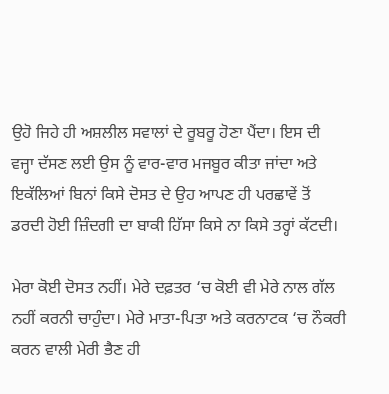ਉਹੋ ਜਿਹੇ ਹੀ ਅਸ਼ਲੀਲ ਸਵਾਲਾਂ ਦੇ ਰੂਬਰੂ ਹੋਣਾ ਪੈਂਦਾ। ਇਸ ਦੀ ਵਜ੍ਹਾ ਦੱਸਣ ਲਈ ਉਸ ਨੂੰ ਵਾਰ-ਵਾਰ ਮਜਬੂਰ ਕੀਤਾ ਜਾਂਦਾ ਅਤੇ ਇਕੱਲਿਆਂ ਬਿਨਾਂ ਕਿਸੇ ਦੋਸਤ ਦੇ ਉਹ ਆਪਣ ਹੀ ਪਰਛਾਵੇਂ ਤੋਂ ਡਰਦੀ ਹੋਈ ਜ਼ਿੰਦਗੀ ਦਾ ਬਾਕੀ ਹਿੱਸਾ ਕਿਸੇ ਨਾ ਕਿਸੇ ਤਰ੍ਹਾਂ ਕੱਟਦੀ।

ਮੇਰਾ ਕੋਈ ਦੋਸਤ ਨਹੀਂ। ਮੇਰੇ ਦਫ਼ਤਰ ‘ਚ ਕੋਈ ਵੀ ਮੇਰੇ ਨਾਲ ਗੱਲ ਨਹੀਂ ਕਰਨੀ ਚਾਹੁੰਦਾ। ਮੇਰੇ ਮਾਤਾ-ਪਿਤਾ ਅਤੇ ਕਰਨਾਟਕ ‘ਚ ਨੌਕਰੀ ਕਰਨ ਵਾਲੀ ਮੇਰੀ ਭੈਣ ਹੀ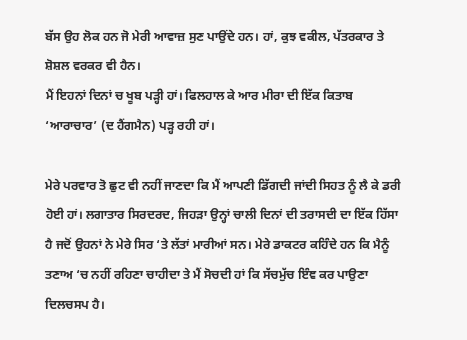ਬੱਸ ਉਹ ਲੋਕ ਹਨ ਜੋ ਮੇਰੀ ਆਵਾਜ਼ ਸੁਣ ਪਾਉਂਦੇ ਹਨ। ਹਾਂ, ਕੁਝ ਵਕੀਲ, ਪੱਤਰਕਾਰ ਤੇ ਸ਼ੋਸ਼ਲ ਵਰਕਰ ਵੀ ਹੈਨ।
ਮੈਂ ਇਹਨਾਂ ਦਿਨਾਂ ਚ ਖੂਬ ਪੜ੍ਹੀ ਹਾਂ। ਫਿਲਹਾਲ ਕੇ ਆਰ ਮੀਰਾ ਦੀ ਇੱਕ ਕਿਤਾਬ ‘ਆਰਾਚਾਰ’ (ਦ ਹੈਂਗਮੈਨ) ਪੜ੍ਹ ਰਹੀ ਹਾਂ।

ਮੇਰੇ ਪਰਵਾਰ ਤੋ ਛੁਟ ਵੀ ਨਹੀਂ ਜਾਣਦਾ ਕਿ ਮੈਂ ਆਪਣੀ ਡਿੱਗਦੀ ਜਾਂਦੀ ਸਿਹਤ ਨੂੰ ਲੈ ਕੇ ਡਰੀ ਹੋਈ ਹਾਂ। ਲਗਾਤਾਰ ਸਿਰਦਰਦ, ਜਿਹੜਾ ਉਨ੍ਹਾਂ ਚਾਲੀ ਦਿਨਾਂ ਦੀ ਤਰਾਸਦੀ ਦਾ ਇੱਕ ਹਿੱਸਾ ਹੈ ਜਦੋਂ ਉਹਨਾਂ ਨੇ ਮੇਰੇ ਸਿਰ ‘ਤੇ ਲੱਤਾਂ ਮਾਰੀਆਂ ਸਨ। ਮੇਰੇ ਡਾਕਟਰ ਕਹਿੰਦੇ ਹਨ ਕਿ ਮੈਨੂੰ ਤਣਾਅ ‘ਚ ਨਹੀਂ ਰਹਿਣਾ ਚਾਹੀਦਾ ਤੇ ਮੈਂ ਸੋਚਦੀ ਹਾਂ ਕਿ ਸੱਚਮੁੱਚ ਇੰਞ ਕਰ ਪਾਉਣਾ ਦਿਲਚਸਪ ਹੈ।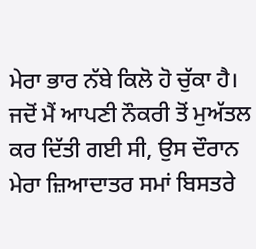ਮੇਰਾ ਭਾਰ ਨੱਬੇ ਕਿਲੋ ਹੋ ਚੁੱਕਾ ਹੈ। ਜਦੋਂ ਮੈਂ ਆਪਣੀ ਨੌਕਰੀ ਤੋਂ ਮੁਅੱਤਲ ਕਰ ਦਿੱਤੀ ਗਈ ਸੀ, ਉਸ ਦੌਰਾਨ ਮੇਰਾ ਜ਼ਿਆਦਾਤਰ ਸਮਾਂ ਬਿਸਤਰੇ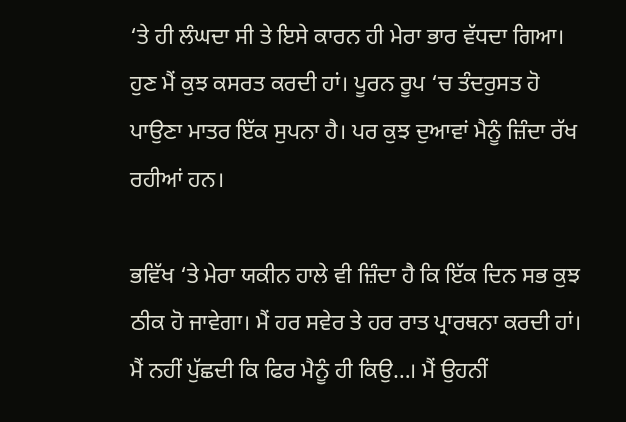‘ਤੇ ਹੀ ਲੰਘਦਾ ਸੀ ਤੇ ਇਸੇ ਕਾਰਨ ਹੀ ਮੇਰਾ ਭਾਰ ਵੱਧਦਾ ਗਿਆ। ਹੁਣ ਮੈਂ ਕੁਝ ਕਸਰਤ ਕਰਦੀ ਹਾਂ। ਪੂਰਨ ਰੂਪ ‘ਚ ਤੰਦਰੁਸਤ ਹੋ ਪਾਉਣਾ ਮਾਤਰ ਇੱਕ ਸੁਪਨਾ ਹੈ। ਪਰ ਕੁਝ ਦੁਆਵਾਂ ਮੈਨੂੰ ਜ਼ਿੰਦਾ ਰੱਖ ਰਹੀਆਂ ਹਨ।

ਭਵਿੱਖ ‘ਤੇ ਮੇਰਾ ਯਕੀਨ ਹਾਲੇ ਵੀ ਜ਼ਿੰਦਾ ਹੈ ਕਿ ਇੱਕ ਦਿਨ ਸਭ ਕੁਝ ਠੀਕ ਹੋ ਜਾਵੇਗਾ। ਮੈਂ ਹਰ ਸਵੇਰ ਤੇ ਹਰ ਰਾਤ ਪ੍ਰਾਰਥਨਾ ਕਰਦੀ ਹਾਂ। ਮੈਂ ਨਹੀਂ ਪੁੱਛਦੀ ਕਿ ਫਿਰ ਮੈਨੂੰ ਹੀ ਕਿਉ…। ਮੈਂ ਉਹਨੀਂ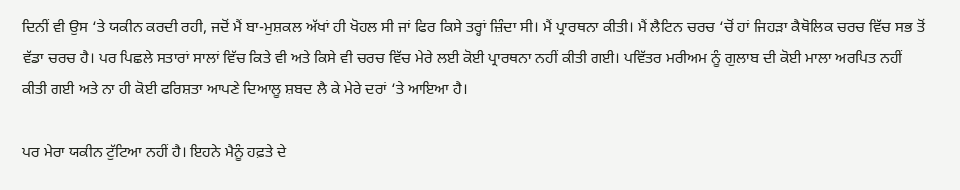ਦਿਨੀਂ ਵੀ ਉਸ ‘ਤੇ ਯਕੀਨ ਕਰਦੀ ਰਹੀ, ਜਦੋਂ ਮੈਂ ਬਾ-ਮੁਸ਼ਕਲ ਅੱਖਾਂ ਹੀ ਖੋਹਲ ਸੀ ਜਾਂ ਫਿਰ ਕਿਸੇ ਤਰ੍ਹਾਂ ਜ਼ਿੰਦਾ ਸੀ। ਮੈਂ ਪ੍ਰਾਰਥਨਾ ਕੀਤੀ। ਮੈਂ ਲੈਟਿਨ ਚਰਚ ‘ਚੋਂ ਹਾਂ ਜਿਹੜਾ ਕੈਥੋਲਿਕ ਚਰਚ ਵਿੱਚ ਸਭ ਤੋਂ ਵੱਡਾ ਚਰਚ ਹੈ। ਪਰ ਪਿਛਲੇ ਸਤਾਰਾਂ ਸਾਲਾਂ ਵਿੱਚ ਕਿਤੇ ਵੀ ਅਤੇ ਕਿਸੇ ਵੀ ਚਰਚ ਵਿੱਚ ਮੇਰੇ ਲਈ ਕੋਈ ਪ੍ਰਾਰਥਨਾ ਨਹੀਂ ਕੀਤੀ ਗਈ। ਪਵਿੱਤਰ ਮਰੀਅਮ ਨੂੰ ਗੁਲਾਬ ਦੀ ਕੋਈ ਮਾਲਾ ਅਰਪਿਤ ਨਹੀਂ ਕੀਤੀ ਗਈ ਅਤੇ ਨਾ ਹੀ ਕੋਈ ਫਰਿਸ਼ਤਾ ਆਪਣੇ ਦਿਆਲੂ ਸ਼ਬਦ ਲੈ ਕੇ ਮੇਰੇ ਦਰਾਂ ‘ਤੇ ਆਇਆ ਹੈ।

ਪਰ ਮੇਰਾ ਯਕੀਨ ਟੁੱਟਿਆ ਨਹੀਂ ਹੈ। ਇਹਨੇ ਮੈਨੂੰ ਹਫ਼ਤੇ ਦੇ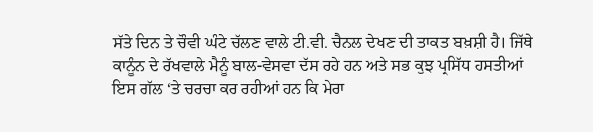ਸੱਤੇ ਦਿਨ ਤੇ ਚੌਵੀ ਘੰਟੇ ਚੱਲਣ ਵਾਲੇ ਟੀ.ਵੀ. ਚੈਨਲ ਦੇਖਣ ਦੀ ਤਾਕਤ ਬਖ਼ਸ਼ੀ ਹੈ। ਜਿੱਥੇ ਕਾਨੂੰਨ ਦੇ ਰੱਖਵਾਲੇ ਮੈਨੂੰ ਬਾਲ-ਵੇਸਵਾ ਦੱਸ ਰਹੇ ਹਨ ਅਤੇ ਸਭ ਕੁਝ ਪ੍ਰਸਿੱਧ ਹਸਤੀਆਂ ਇਸ ਗੱਲ ‘ਤੇ ਚਰਚਾ ਕਰ ਰਹੀਆਂ ਹਨ ਕਿ ਮੇਰਾ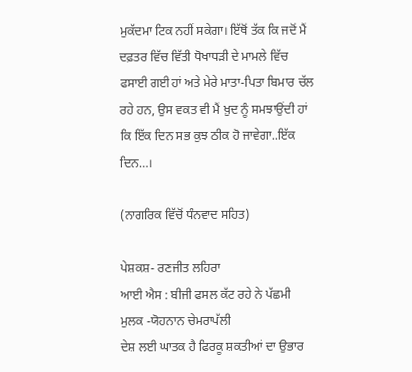ਮੁਕੱਦਮਾ ਟਿਕ ਨਹੀਂ ਸਕੇਗਾ। ਇੱਥੋਂ ਤੱਕ ਕਿ ਜਦੋਂ ਮੈਂ ਦਫ਼ਤਰ ਵਿੱਚ ਵਿੱਤੀ ਧੋਖਾਧੜੀ ਦੇ ਮਾਮਲੇ ਵਿੱਚ ਫਸਾਈ ਗਈ ਹਾਂ ਅਤੇ ਮੇਰੇ ਮਾਤਾ-ਪਿਤਾ ਬਿਮਾਰ ਚੱਲ ਰਹੇ ਹਨ, ਉਸ ਵਕਤ ਵੀ ਮੈਂ ਖ਼ੁਦ ਨੂੰ ਸਮਝਾਉਂਦੀ ਹਾਂ ਕਿ ਇੱਕ ਦਿਨ ਸਭ ਕੁਝ ਠੀਕ ਹੋ ਜਾਵੇਗਾ..ਇੱਕ ਦਿਨ…।

(ਨਾਗਰਿਕ ਵਿੱਚੋਂ ਧੰਨਵਾਦ ਸਹਿਤ)

ਪੇਸ਼ਕਸ਼- ਰਣਜੀਤ ਲਹਿਰਾ
ਆਈ ਐਸ : ਬੀਜੀ ਫਸਲ ਕੱਟ ਰਹੇ ਨੇ ਪੱਛਮੀ ਮੁਲਕ -ਯੋਹਨਾਨ ਚੇਮਰਾਪੱਲੀ
ਦੇਸ਼ ਲਈ ਘਾਤਕ ਹੈ ਫਿਰਕੂ ਸ਼ਕਤੀਆਂ ਦਾ ਉਭਾਰ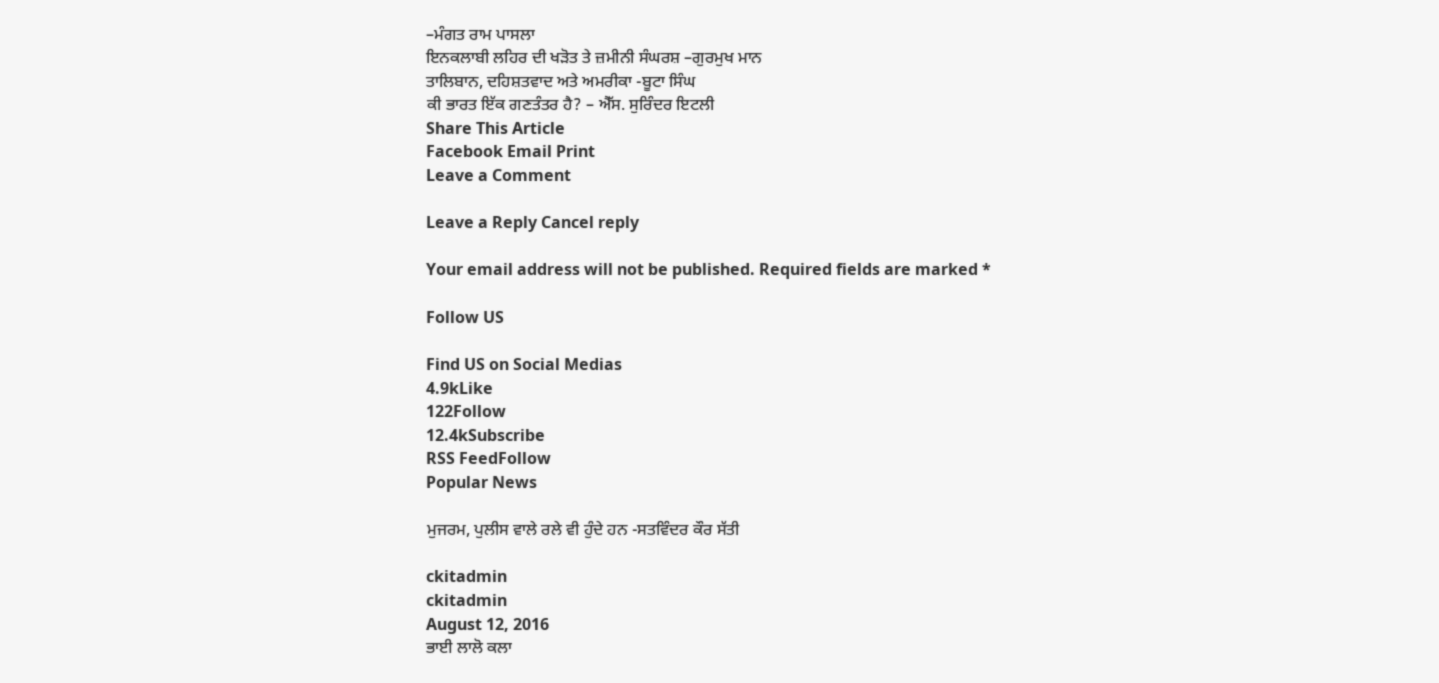–ਮੰਗਤ ਰਾਮ ਪਾਸਲਾ
ਇਨਕਲਾਬੀ ਲਹਿਰ ਦੀ ਖੜੋਤ ਤੇ ਜ਼ਮੀਨੀ ਸੰਘਰਸ਼ –ਗੁਰਮੁਖ ਮਾਨ
ਤਾਲਿਬਾਨ, ਦਹਿਸ਼ਤਵਾਦ ਅਤੇ ਅਮਰੀਕਾ -ਬੂਟਾ ਸਿੰਘ
ਕੀ ਭਾਰਤ ਇੱਕ ਗਣਤੰਤਰ ਹੈ? – ਐੱਸ. ਸੁਰਿੰਦਰ ਇਟਲੀ
Share This Article
Facebook Email Print
Leave a Comment

Leave a Reply Cancel reply

Your email address will not be published. Required fields are marked *

Follow US

Find US on Social Medias
4.9kLike
122Follow
12.4kSubscribe
RSS FeedFollow
Popular News

ਮੁਜਰਮ, ਪੁਲੀਸ ਵਾਲੇ ਰਲੇ ਵੀ ਹੁੰਦੇ ਹਨ -ਸਤਵਿੰਦਰ ਕੌਰ ਸੱਤੀ

ckitadmin
ckitadmin
August 12, 2016
ਭਾਈ ਲਾਲੋ ਕਲਾ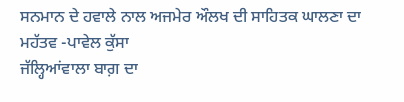ਸਨਮਾਨ ਦੇ ਹਵਾਲੇ ਨਾਲ ਅਜਮੇਰ ਔਲਖ ਦੀ ਸਾਹਿਤਕ ਘਾਲਣਾ ਦਾ ਮਹੱਤਵ -ਪਾਵੇਲ ਕੁੱਸਾ
ਜੱਲ੍ਹਿਆਂਵਾਲਾ ਬਾਗ਼ ਦਾ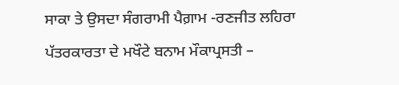ਸਾਕਾ ਤੇ ਉਸਦਾ ਸੰਗਰਾਮੀ ਪੈਗ਼ਾਮ -ਰਣਜੀਤ ਲਹਿਰਾ
ਪੱਤਰਕਾਰਤਾ ਦੇ ਮਖੌਟੇ ਬਨਾਮ ਮੌਕਾਪ੍ਰਸਤੀ –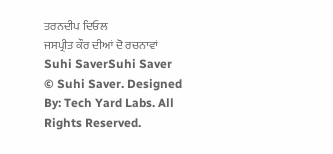ਤਰਨਦੀਪ ਦਿਓਲ
ਜਸਪ੍ਰੀਤ ਕੌਰ ਦੀਆਂ ਦੋ ਰਚਨਾਵਾਂ
Suhi SaverSuhi Saver
© Suhi Saver. Designed By: Tech Yard Labs. All Rights Reserved.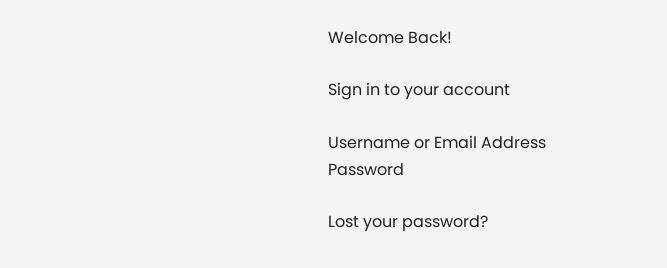Welcome Back!

Sign in to your account

Username or Email Address
Password

Lost your password?